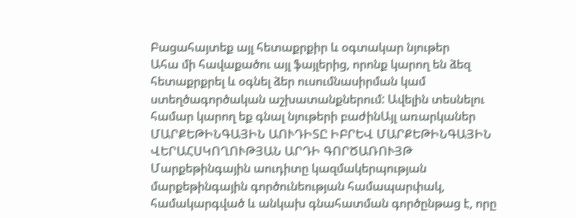Բացահայտեք այլ հետաքրքիր և օգտակար նյութեր
Ահա մի հավաքածու այլ ֆայլերից, որոնք կարող են ձեզ հետաքրքրել և օգնել ձեր ուսումնասիրման կամ ստեղծագործական աշխատանքներում: Ավելին տեսնելու համար կարող եք գնալ նյութերի բաժինԱյլ առարկաներ
ՄԱՐՔԵԹԻՆԳԱՅԻՆ ԱՈՒԴԻՏԸ ԻԲՐԵՎ ՄԱՐՔԵԹԻՆԳԱՅԻՆ ՎԵՐԱՀՍԿՈՂՈՒԹՅԱՆ ԱՐԴԻ ԳՈՐԾԱՌՈՒՅԹ
Մարքեթինգային աուդիտը կազմակերպության մարքեթինգային գործունեության համապարփակ, համակարգված և անկախ գնահատման գործընթաց է, որը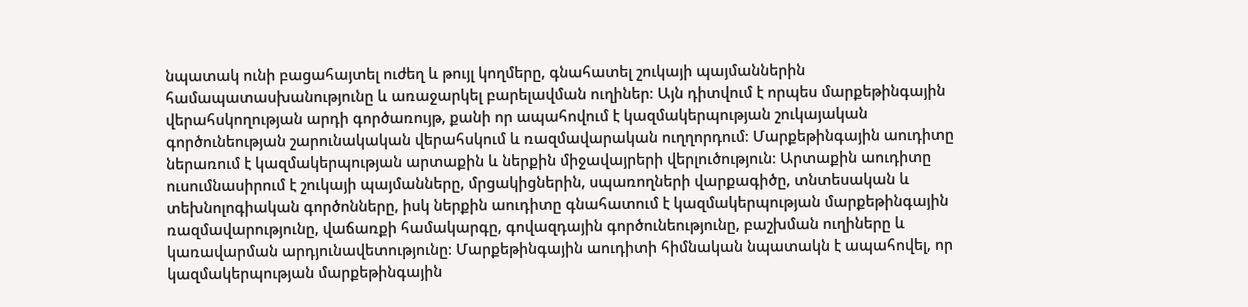նպատակ ունի բացահայտել ուժեղ և թույլ կողմերը, գնահատել շուկայի պայմաններին համապատասխանությունը և առաջարկել բարելավման ուղիներ։ Այն դիտվում է որպես մարքեթինգային վերահսկողության արդի գործառույթ, քանի որ ապահովում է կազմակերպության շուկայական գործունեության շարունակական վերահսկում և ռազմավարական ուղղորդում։ Մարքեթինգային աուդիտը ներառում է կազմակերպության արտաքին և ներքին միջավայրերի վերլուծություն։ Արտաքին աուդիտը ուսումնասիրում է շուկայի պայմանները, մրցակիցներին, սպառողների վարքագիծը, տնտեսական և տեխնոլոգիական գործոնները, իսկ ներքին աուդիտը գնահատում է կազմակերպության մարքեթինգային ռազմավարությունը, վաճառքի համակարգը, գովազդային գործունեությունը, բաշխման ուղիները և կառավարման արդյունավետությունը։ Մարքեթինգային աուդիտի հիմնական նպատակն է ապահովել, որ կազմակերպության մարքեթինգային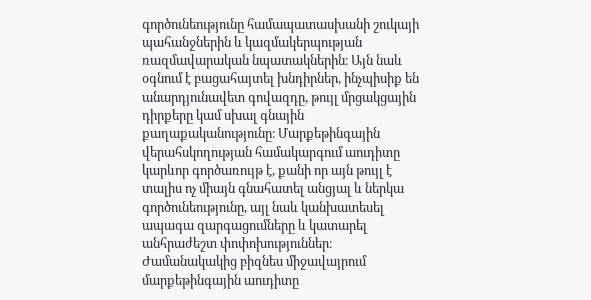գործունեությունը համապատասխանի շուկայի պահանջներին և կազմակերպության ռազմավարական նպատակներին։ Այն նաև օգնում է բացահայտել խնդիրներ, ինչպիսիք են անարդյունավետ գովազդը, թույլ մրցակցային դիրքերը կամ սխալ գնային քաղաքականությունը։ Մարքեթինգային վերահսկողության համակարգում աուդիտը կարևոր գործառույթ է, քանի որ այն թույլ է տալիս ոչ միայն գնահատել անցյալ և ներկա գործունեությունը, այլ նաև կանխատեսել ապագա զարգացումները և կատարել անհրաժեշտ փոփոխություններ։ Ժամանակակից բիզնես միջավայրում մարքեթինգային աուդիտը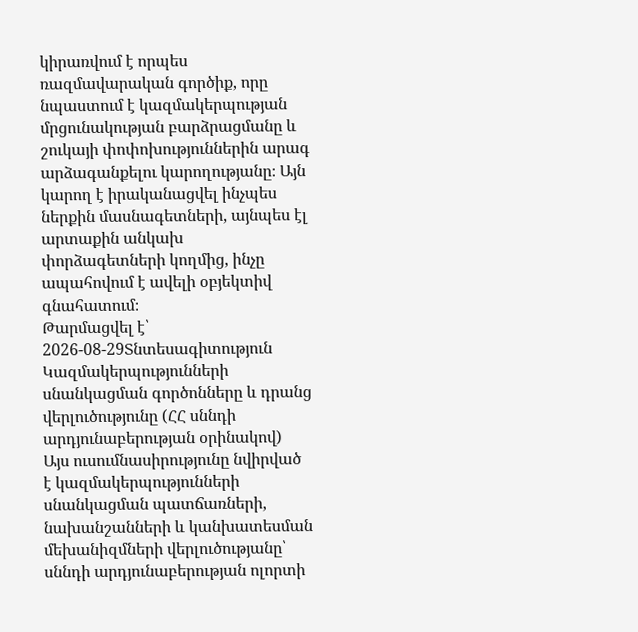կիրառվում է որպես ռազմավարական գործիք, որը նպաստում է կազմակերպության մրցունակության բարձրացմանը և շուկայի փոփոխություններին արագ արձագանքելու կարողությանը։ Այն կարող է իրականացվել ինչպես ներքին մասնագետների, այնպես էլ արտաքին անկախ փորձագետների կողմից, ինչը ապահովում է ավելի օբյեկտիվ գնահատում։
Թարմացվել է՝ 2026-08-29Տնտեսագիտություն
Կազմակերպությունների սնանկացման գործոնները և դրանց վերլուծությունը (ՀՀ սննդի արդյունաբերության օրինակով)
Այս ուսումնասիրությունը նվիրված է կազմակերպությունների սնանկացման պատճառների, նախանշանների և կանխատեսման մեխանիզմների վերլուծությանը՝ սննդի արդյունաբերության ոլորտի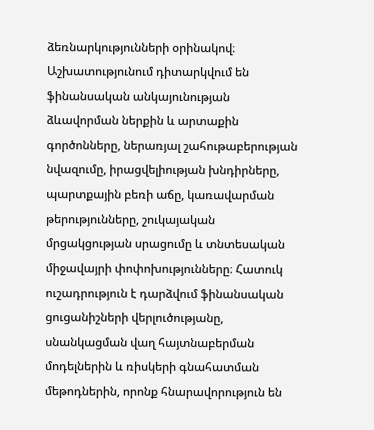ձեռնարկությունների օրինակով։ Աշխատությունում դիտարկվում են ֆինանսական անկայունության ձևավորման ներքին և արտաքին գործոնները, ներառյալ շահութաբերության նվազումը, իրացվելիության խնդիրները, պարտքային բեռի աճը, կառավարման թերությունները, շուկայական մրցակցության սրացումը և տնտեսական միջավայրի փոփոխությունները։ Հատուկ ուշադրություն է դարձվում ֆինանսական ցուցանիշների վերլուծությանը, սնանկացման վաղ հայտնաբերման մոդելներին և ռիսկերի գնահատման մեթոդներին, որոնք հնարավորություն են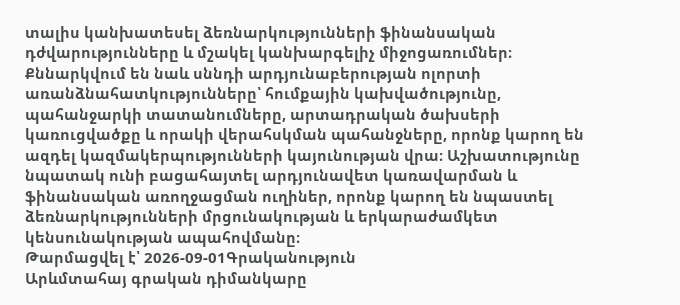տալիս կանխատեսել ձեռնարկությունների ֆինանսական դժվարությունները և մշակել կանխարգելիչ միջոցառումներ։ Քննարկվում են նաև սննդի արդյունաբերության ոլորտի առանձնահատկությունները՝ հումքային կախվածությունը, պահանջարկի տատանումները, արտադրական ծախսերի կառուցվածքը և որակի վերահսկման պահանջները, որոնք կարող են ազդել կազմակերպությունների կայունության վրա։ Աշխատությունը նպատակ ունի բացահայտել արդյունավետ կառավարման և ֆինանսական առողջացման ուղիներ, որոնք կարող են նպաստել ձեռնարկությունների մրցունակության և երկարաժամկետ կենսունակության ապահովմանը։
Թարմացվել է՝ 2026-09-01Գրականություն
Արևմտահայ գրական դիմանկարը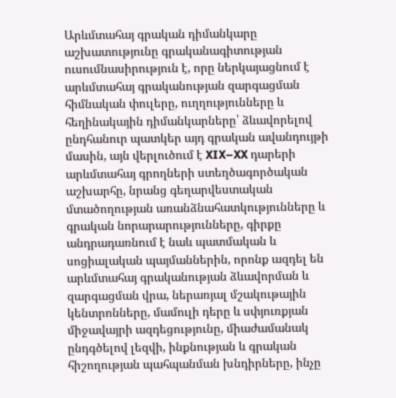Արևմտահայ գրական դիմանկարը աշխատությունը գրականագիտության ուսումնասիրություն է, որը ներկայացնում է արևմտահայ գրականության զարգացման հիմնական փուլերը, ուղղությունները և հեղինակային դիմանկարները՝ ձևավորելով ընդհանուր պատկեր այդ գրական ավանդույթի մասին, այն վերլուծում է XIX–XX դարերի արևմտահայ գրողների ստեղծագործական աշխարհը, նրանց գեղարվեստական մտածողության առանձնահատկությունները և գրական նորարարությունները, գիրքը անդրադառնում է նաև պատմական և սոցիալական պայմաններին, որոնք ազդել են արևմտահայ գրականության ձևավորման և զարգացման վրա, ներառյալ մշակութային կենտրոնները, մամուլի դերը և սփյուռքյան միջավայրի ազդեցությունը, միաժամանակ ընդգծելով լեզվի, ինքնության և գրական հիշողության պահպանման խնդիրները, ինչը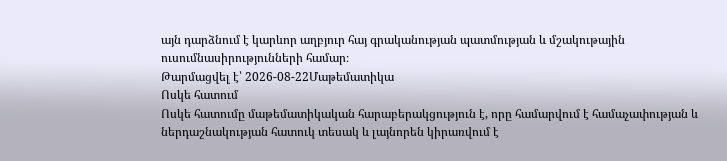այն դարձնում է կարևոր աղբյուր հայ գրականության պատմության և մշակութային ուսումնասիրությունների համար։
Թարմացվել է՝ 2026-08-22Մաթեմատիկա
Ոսկե հատում
Ոսկե հատումը մաթեմատիկական հարաբերակցություն է, որը համարվում է համաչափության և ներդաշնակության հատուկ տեսակ և լայնորեն կիրառվում է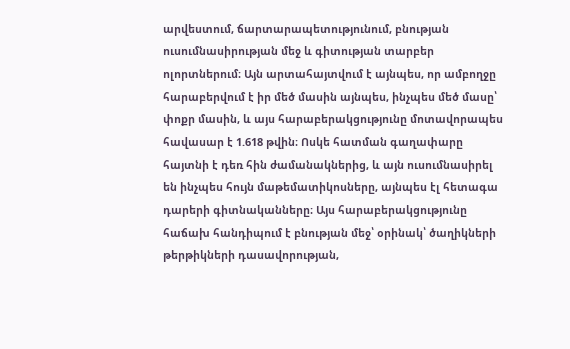արվեստում, ճարտարապետությունում, բնության ուսումնասիրության մեջ և գիտության տարբեր ոլորտներում։ Այն արտահայտվում է այնպես, որ ամբողջը հարաբերվում է իր մեծ մասին այնպես, ինչպես մեծ մասը՝ փոքր մասին, և այս հարաբերակցությունը մոտավորապես հավասար է 1.618 թվին։ Ոսկե հատման գաղափարը հայտնի է դեռ հին ժամանակներից, և այն ուսումնասիրել են ինչպես հույն մաթեմատիկոսները, այնպես էլ հետագա դարերի գիտնականները։ Այս հարաբերակցությունը հաճախ հանդիպում է բնության մեջ՝ օրինակ՝ ծաղիկների թերթիկների դասավորության,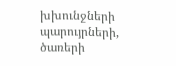խխունջների պարույրների, ծառերի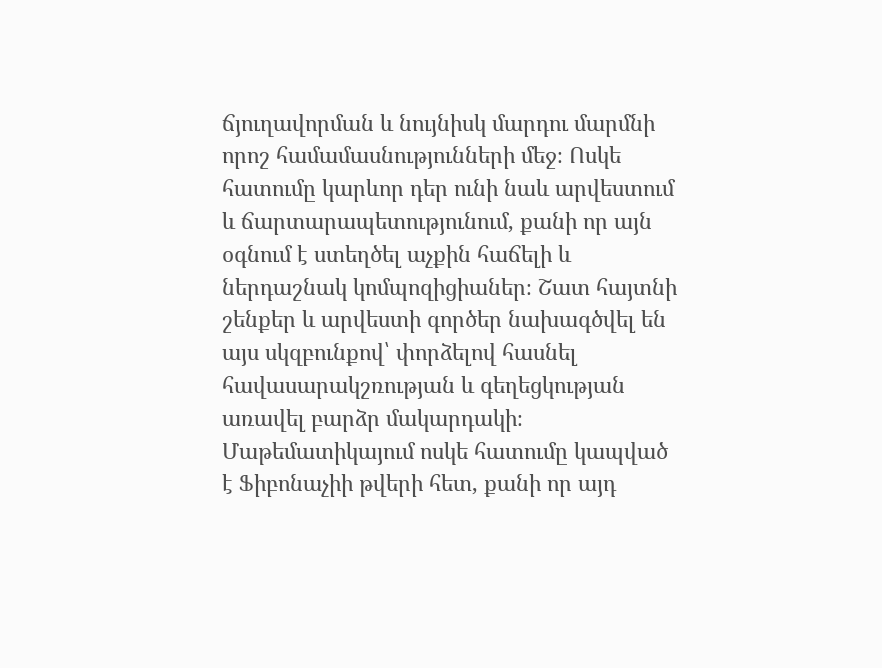ճյուղավորման և նույնիսկ մարդու մարմնի որոշ համամասնությունների մեջ։ Ոսկե հատումը կարևոր դեր ունի նաև արվեստում և ճարտարապետությունում, քանի որ այն օգնում է ստեղծել աչքին հաճելի և ներդաշնակ կոմպոզիցիաներ։ Շատ հայտնի շենքեր և արվեստի գործեր նախագծվել են այս սկզբունքով՝ փորձելով հասնել հավասարակշռության և գեղեցկության առավել բարձր մակարդակի։ Մաթեմատիկայում ոսկե հատումը կապված է Ֆիբոնաչիի թվերի հետ, քանի որ այդ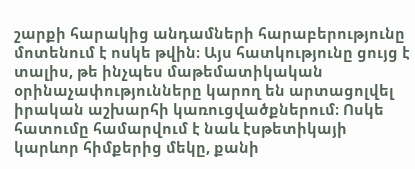շարքի հարակից անդամների հարաբերությունը մոտենում է ոսկե թվին։ Այս հատկությունը ցույց է տալիս, թե ինչպես մաթեմատիկական օրինաչափությունները կարող են արտացոլվել իրական աշխարհի կառուցվածքներում։ Ոսկե հատումը համարվում է նաև էսթետիկայի կարևոր հիմքերից մեկը, քանի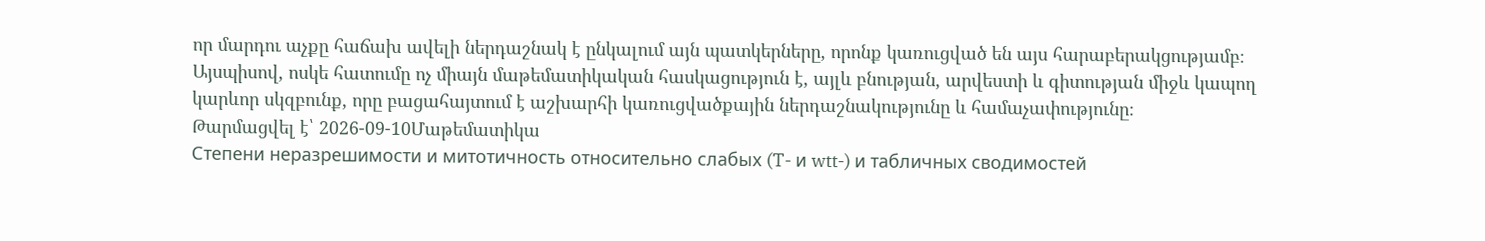որ մարդու աչքը հաճախ ավելի ներդաշնակ է ընկալում այն պատկերները, որոնք կառուցված են այս հարաբերակցությամբ։ Այսպիսով, ոսկե հատումը ոչ միայն մաթեմատիկական հասկացություն է, այլև բնության, արվեստի և գիտության միջև կապող կարևոր սկզբունք, որը բացահայտում է աշխարհի կառուցվածքային ներդաշնակությունը և համաչափությունը։
Թարմացվել է՝ 2026-09-10Մաթեմատիկա
Степени неразрешимости и митотичность относительно слабых (T- и wtt-) и табличных сводимостей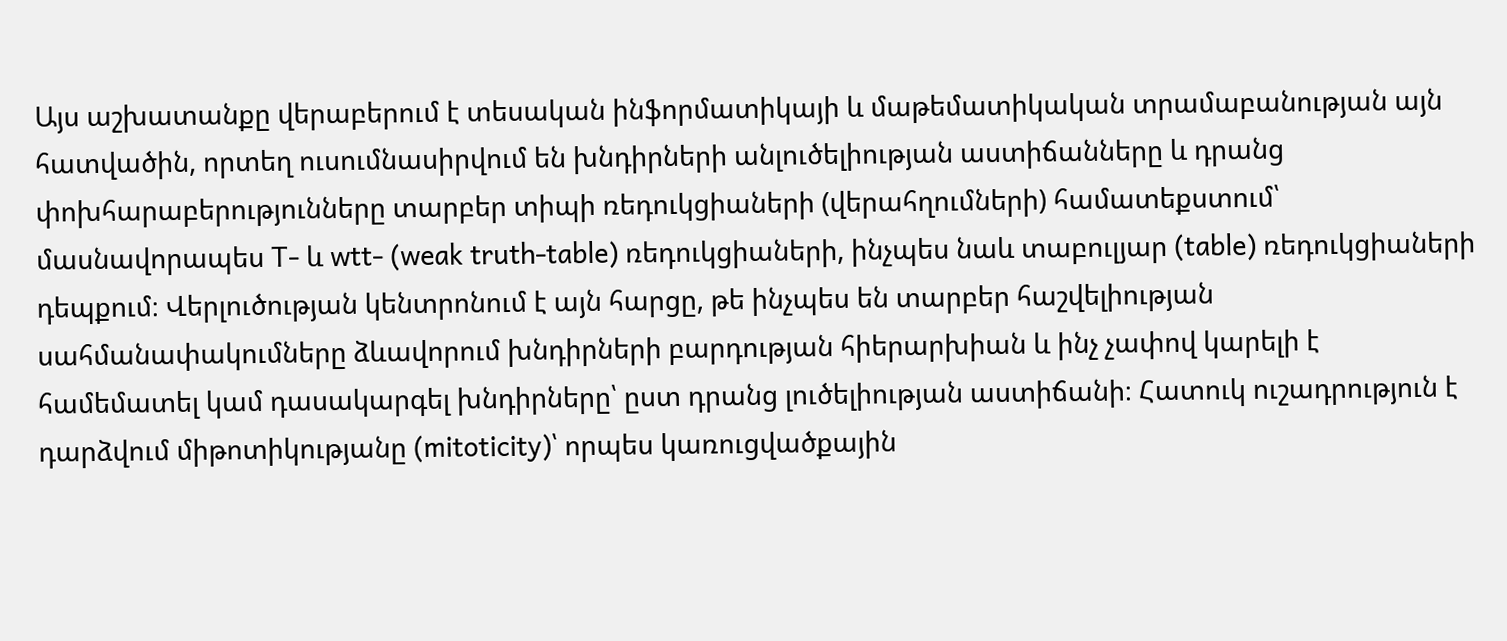Այս աշխատանքը վերաբերում է տեսական ինֆորմատիկայի և մաթեմատիկական տրամաբանության այն հատվածին, որտեղ ուսումնասիրվում են խնդիրների անլուծելիության աստիճանները և դրանց փոխհարաբերությունները տարբեր տիպի ռեդուկցիաների (վերահղումների) համատեքստում՝ մասնավորապես T- և wtt- (weak truth-table) ռեդուկցիաների, ինչպես նաև տաբուլյար (table) ռեդուկցիաների դեպքում։ Վերլուծության կենտրոնում է այն հարցը, թե ինչպես են տարբեր հաշվելիության սահմանափակումները ձևավորում խնդիրների բարդության հիերարխիան և ինչ չափով կարելի է համեմատել կամ դասակարգել խնդիրները՝ ըստ դրանց լուծելիության աստիճանի։ Հատուկ ուշադրություն է դարձվում միթոտիկությանը (mitoticity)՝ որպես կառուցվածքային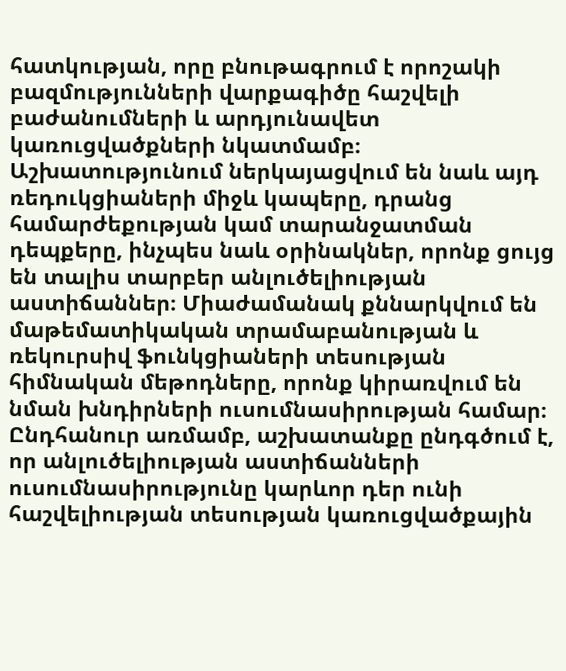հատկության, որը բնութագրում է որոշակի բազմությունների վարքագիծը հաշվելի բաժանումների և արդյունավետ կառուցվածքների նկատմամբ։ Աշխատությունում ներկայացվում են նաև այդ ռեդուկցիաների միջև կապերը, դրանց համարժեքության կամ տարանջատման դեպքերը, ինչպես նաև օրինակներ, որոնք ցույց են տալիս տարբեր անլուծելիության աստիճաններ։ Միաժամանակ քննարկվում են մաթեմատիկական տրամաբանության և ռեկուրսիվ ֆունկցիաների տեսության հիմնական մեթոդները, որոնք կիրառվում են նման խնդիրների ուսումնասիրության համար։ Ընդհանուր առմամբ, աշխատանքը ընդգծում է, որ անլուծելիության աստիճանների ուսումնասիրությունը կարևոր դեր ունի հաշվելիության տեսության կառուցվածքային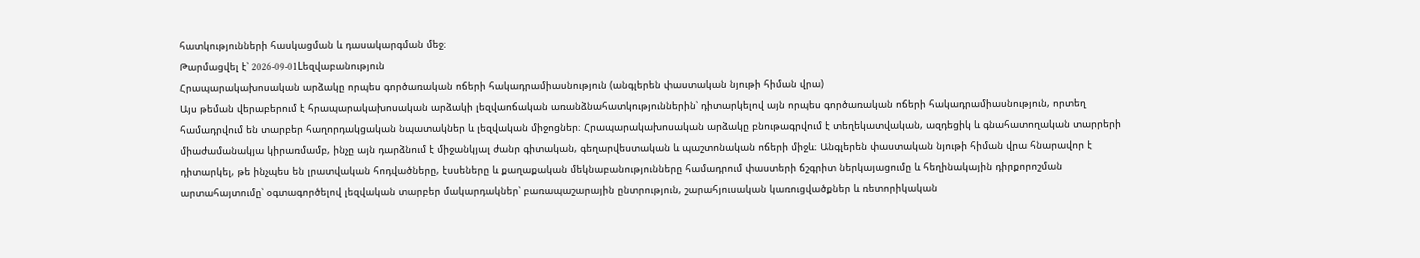հատկությունների հասկացման և դասակարգման մեջ։
Թարմացվել է՝ 2026-09-01Lեզվաբանություն
Հրապարակախոսական արձակը որպես գործառական ոճերի հակադրամիասնություն (անգլերեն փաստական նյութի հիման վրա)
Այս թեման վերաբերում է հրապարակախոսական արձակի լեզվաոճական առանձնահատկություններին՝ դիտարկելով այն որպես գործառական ոճերի հակադրամիասնություն, որտեղ համադրվում են տարբեր հաղորդակցական նպատակներ և լեզվական միջոցներ։ Հրապարակախոսական արձակը բնութագրվում է տեղեկատվական, ազդեցիկ և գնահատողական տարրերի միաժամանակյա կիրառմամբ, ինչը այն դարձնում է միջանկյալ ժանր գիտական, գեղարվեստական և պաշտոնական ոճերի միջև։ Անգլերեն փաստական նյութի հիման վրա հնարավոր է դիտարկել, թե ինչպես են լրատվական հոդվածները, էսսեները և քաղաքական մեկնաբանությունները համադրում փաստերի ճշգրիտ ներկայացումը և հեղինակային դիրքորոշման արտահայտումը՝ օգտագործելով լեզվական տարբեր մակարդակներ՝ բառապաշարային ընտրություն, շարահյուսական կառուցվածքներ և ռետորիկական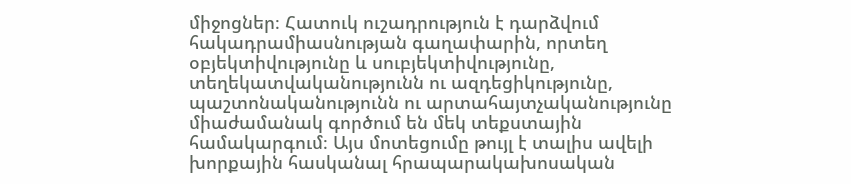միջոցներ։ Հատուկ ուշադրություն է դարձվում հակադրամիասնության գաղափարին, որտեղ օբյեկտիվությունը և սուբյեկտիվությունը, տեղեկատվականությունն ու ազդեցիկությունը, պաշտոնականությունն ու արտահայտչականությունը միաժամանակ գործում են մեկ տեքստային համակարգում։ Այս մոտեցումը թույլ է տալիս ավելի խորքային հասկանալ հրապարակախոսական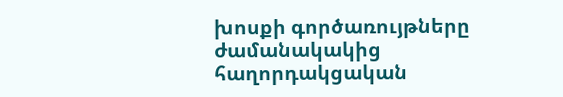խոսքի գործառույթները ժամանակակից հաղորդակցական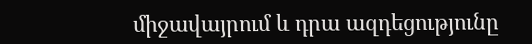միջավայրում և դրա ազդեցությունը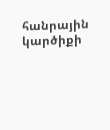հանրային կարծիքի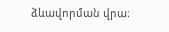ձևավորման վրա։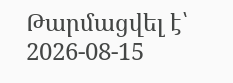Թարմացվել է՝ 2026-08-15